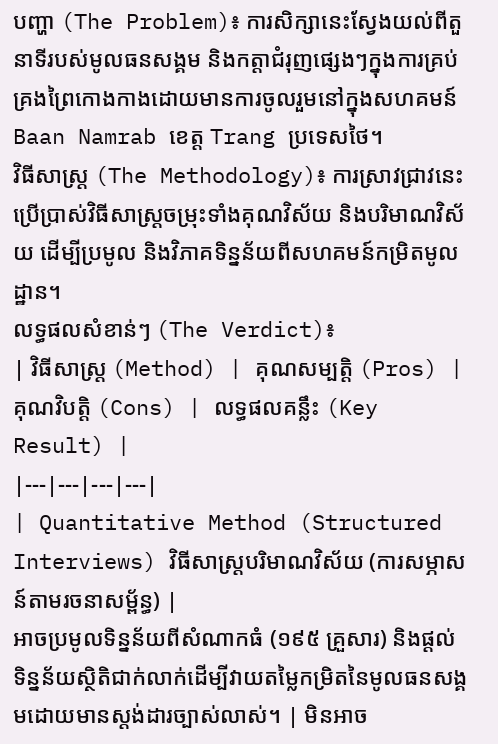បញ្ហា (The Problem)៖ ការសិក្សានេះស្វែងយល់ពីតួនាទីរបស់មូលធនសង្គម និងកត្តាជំរុញផ្សេងៗក្នុងការគ្រប់គ្រងព្រៃកោងកាងដោយមានការចូលរួមនៅក្នុងសហគមន៍ Baan Namrab ខេត្ត Trang ប្រទេសថៃ។
វិធីសាស្ត្រ (The Methodology)៖ ការស្រាវជ្រាវនេះប្រើប្រាស់វិធីសាស្ត្រចម្រុះទាំងគុណវិស័យ និងបរិមាណវិស័យ ដើម្បីប្រមូល និងវិភាគទិន្នន័យពីសហគមន៍កម្រិតមូលដ្ឋាន។
លទ្ធផលសំខាន់ៗ (The Verdict)៖
| វិធីសាស្ត្រ (Method) | គុណសម្បត្តិ (Pros) | គុណវិបត្តិ (Cons) | លទ្ធផលគន្លឹះ (Key Result) |
|---|---|---|---|
| Quantitative Method (Structured Interviews) វិធីសាស្ត្របរិមាណវិស័យ (ការសម្ភាសន៍តាមរចនាសម្ព័ន្ធ) |
អាចប្រមូលទិន្នន័យពីសំណាកធំ (១៩៥ គ្រួសារ) និងផ្តល់ទិន្នន័យស្ថិតិជាក់លាក់ដើម្បីវាយតម្លៃកម្រិតនៃមូលធនសង្គមដោយមានស្តង់ដារច្បាស់លាស់។ | មិនអាច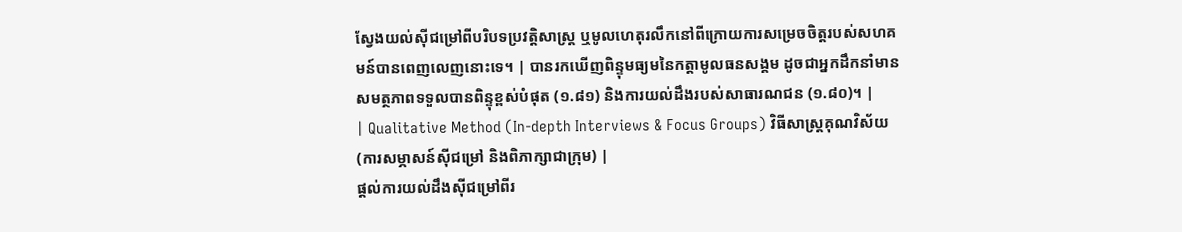ស្វែងយល់ស៊ីជម្រៅពីបរិបទប្រវត្តិសាស្ត្រ ឬមូលហេតុរលឹកនៅពីក្រោយការសម្រេចចិត្តរបស់សហគមន៍បានពេញលេញនោះទេ។ | បានរកឃើញពិន្ទុមធ្យមនៃកត្តាមូលធនសង្គម ដូចជាអ្នកដឹកនាំមានសមត្ថភាពទទួលបានពិន្ទុខ្ពស់បំផុត (១.៨១) និងការយល់ដឹងរបស់សាធារណជន (១.៨០)។ |
| Qualitative Method (In-depth Interviews & Focus Groups) វិធីសាស្ត្រគុណវិស័យ (ការសម្ភាសន៍ស៊ីជម្រៅ និងពិភាក្សាជាក្រុម) |
ផ្តល់ការយល់ដឹងស៊ីជម្រៅពីរ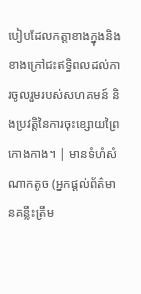បៀបដែលកត្តាខាងក្នុងនិងខាងក្រៅជះឥទ្ធិពលដល់ការចូលរួមរបស់សហគមន៍ និងប្រវត្តិនៃការចុះខ្សោយព្រៃកោងកាង។ | មានទំហំសំណាកតូច (អ្នកផ្តល់ព័ត៌មានគន្លឹះត្រឹម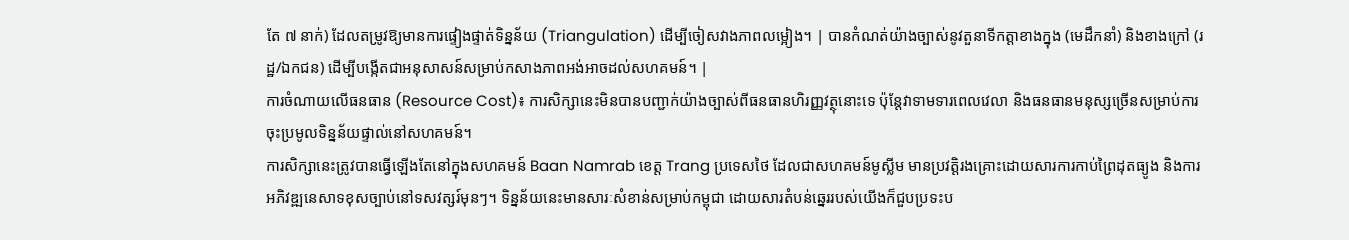តែ ៧ នាក់) ដែលតម្រូវឱ្យមានការផ្ទៀងផ្ទាត់ទិន្នន័យ (Triangulation) ដើម្បីចៀសវាងភាពលម្អៀង។ | បានកំណត់យ៉ាងច្បាស់នូវតួនាទីកត្តាខាងក្នុង (មេដឹកនាំ) និងខាងក្រៅ (រដ្ឋ/ឯកជន) ដើម្បីបង្កើតជាអនុសាសន៍សម្រាប់កសាងភាពអង់អាចដល់សហគមន៍។ |
ការចំណាយលើធនធាន (Resource Cost)៖ ការសិក្សានេះមិនបានបញ្ជាក់យ៉ាងច្បាស់ពីធនធានហិរញ្ញវត្ថុនោះទេ ប៉ុន្តែវាទាមទារពេលវេលា និងធនធានមនុស្សច្រើនសម្រាប់ការចុះប្រមូលទិន្នន័យផ្ទាល់នៅសហគមន៍។
ការសិក្សានេះត្រូវបានធ្វើឡើងតែនៅក្នុងសហគមន៍ Baan Namrab ខេត្ត Trang ប្រទេសថៃ ដែលជាសហគមន៍មូស្លីម មានប្រវត្តិរងគ្រោះដោយសារការកាប់ព្រៃដុតធ្យូង និងការអភិវឌ្ឍនេសាទខុសច្បាប់នៅទសវត្សរ៍មុនៗ។ ទិន្នន័យនេះមានសារៈសំខាន់សម្រាប់កម្ពុជា ដោយសារតំបន់ឆ្នេររបស់យើងក៏ជួបប្រទះប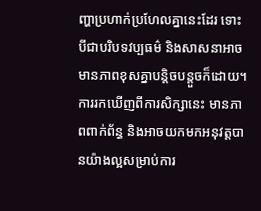ញ្ហាប្រហាក់ប្រហែលគ្នានេះដែរ ទោះបីជាបរិបទវប្បធម៌ និងសាសនាអាចមានភាពខុសគ្នាបន្តិចបន្តួចក៏ដោយ។
ការរកឃើញពីការសិក្សានេះ មានភាពពាក់ព័ន្ធ និងអាចយកមកអនុវត្តបានយ៉ាងល្អសម្រាប់ការ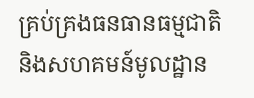គ្រប់គ្រងធនធានធម្មជាតិ និងសហគមន៍មូលដ្ឋាន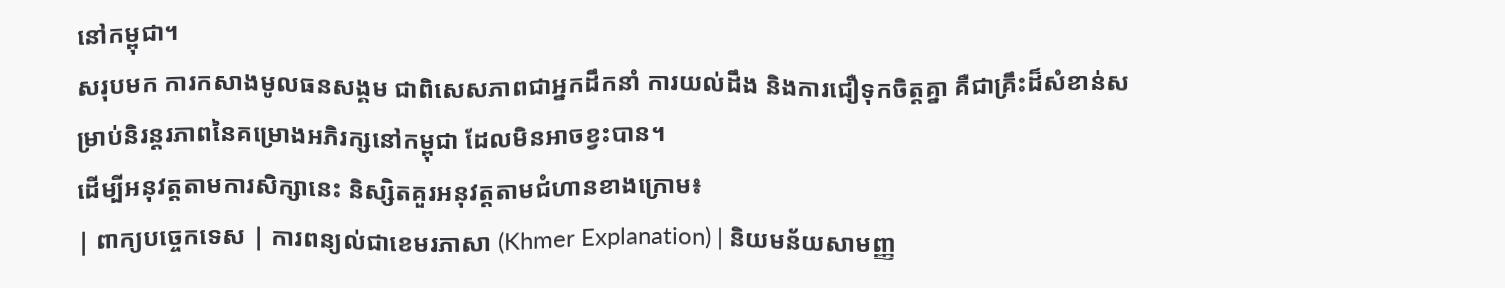នៅកម្ពុជា។
សរុបមក ការកសាងមូលធនសង្គម ជាពិសេសភាពជាអ្នកដឹកនាំ ការយល់ដឹង និងការជឿទុកចិត្តគ្នា គឺជាគ្រឹះដ៏សំខាន់សម្រាប់និរន្តរភាពនៃគម្រោងអភិរក្សនៅកម្ពុជា ដែលមិនអាចខ្វះបាន។
ដើម្បីអនុវត្តតាមការសិក្សានេះ និស្សិតគួរអនុវត្តតាមជំហានខាងក្រោម៖
| ពាក្យបច្ចេកទេស | ការពន្យល់ជាខេមរភាសា (Khmer Explanation) | និយមន័យសាមញ្ញ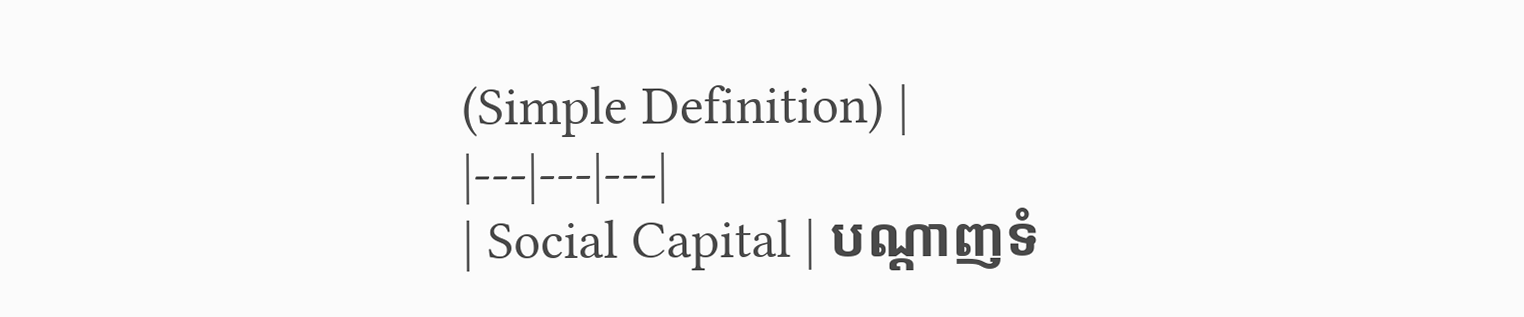(Simple Definition) |
|---|---|---|
| Social Capital | បណ្ដាញទំ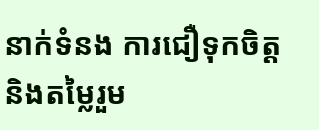នាក់ទំនង ការជឿទុកចិត្ត និងតម្លៃរួម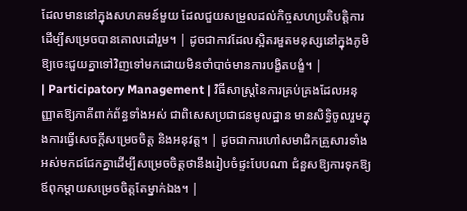ដែលមាននៅក្នុងសហគមន៍មួយ ដែលជួយសម្រួលដល់កិច្ចសហប្រតិបត្តិការដើម្បីសម្រេចបានគោលដៅរួម។ | ដូចជាកាវដែលស្អិតរមួតមនុស្សនៅក្នុងភូមិឱ្យចេះជួយគ្នាទៅវិញទៅមកដោយមិនចាំបាច់មានការបង្ខិតបង្ខំ។ |
| Participatory Management | វិធីសាស្ត្រនៃការគ្រប់គ្រងដែលអនុញ្ញាតឱ្យភាគីពាក់ព័ន្ធទាំងអស់ ជាពិសេសប្រជាជនមូលដ្ឋាន មានសិទ្ធិចូលរួមក្នុងការធ្វើសេចក្តីសម្រេចចិត្ត និងអនុវត្ត។ | ដូចជាការហៅសមាជិកគ្រួសារទាំងអស់មកជជែកគ្នាដើម្បីសម្រេចចិត្តថានឹងរៀបចំផ្ទះបែបណា ជំនួសឱ្យការទុកឱ្យឪពុកម្តាយសម្រេចចិត្តតែម្នាក់ឯង។ |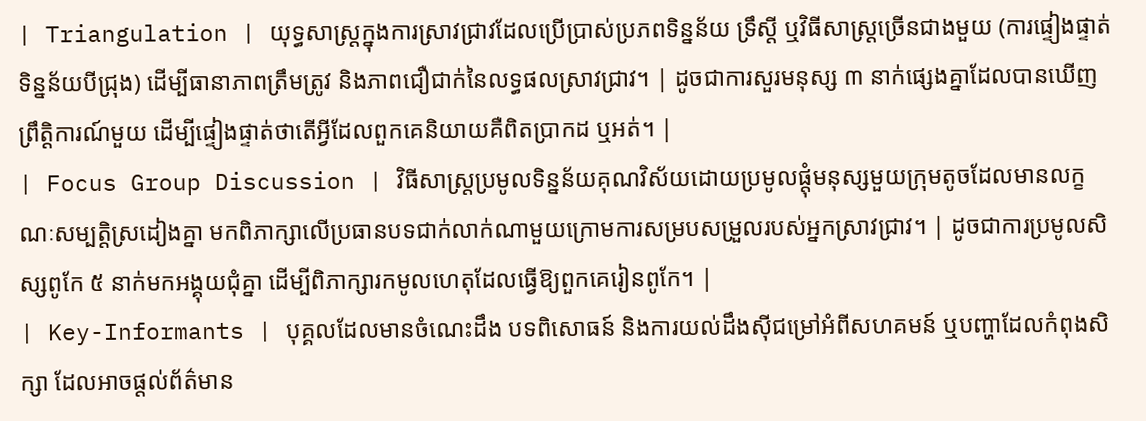| Triangulation | យុទ្ធសាស្ត្រក្នុងការស្រាវជ្រាវដែលប្រើប្រាស់ប្រភពទិន្នន័យ ទ្រឹស្តី ឬវិធីសាស្ត្រច្រើនជាងមួយ (ការផ្ទៀងផ្ទាត់ទិន្នន័យបីជ្រុង) ដើម្បីធានាភាពត្រឹមត្រូវ និងភាពជឿជាក់នៃលទ្ធផលស្រាវជ្រាវ។ | ដូចជាការសួរមនុស្ស ៣ នាក់ផ្សេងគ្នាដែលបានឃើញព្រឹត្តិការណ៍មួយ ដើម្បីផ្ទៀងផ្ទាត់ថាតើអ្វីដែលពួកគេនិយាយគឺពិតប្រាកដ ឬអត់។ |
| Focus Group Discussion | វិធីសាស្ត្រប្រមូលទិន្នន័យគុណវិស័យដោយប្រមូលផ្តុំមនុស្សមួយក្រុមតូចដែលមានលក្ខណៈសម្បត្តិស្រដៀងគ្នា មកពិភាក្សាលើប្រធានបទជាក់លាក់ណាមួយក្រោមការសម្របសម្រួលរបស់អ្នកស្រាវជ្រាវ។ | ដូចជាការប្រមូលសិស្សពូកែ ៥ នាក់មកអង្គុយជុំគ្នា ដើម្បីពិភាក្សារកមូលហេតុដែលធ្វើឱ្យពួកគេរៀនពូកែ។ |
| Key-Informants | បុគ្គលដែលមានចំណេះដឹង បទពិសោធន៍ និងការយល់ដឹងស៊ីជម្រៅអំពីសហគមន៍ ឬបញ្ហាដែលកំពុងសិក្សា ដែលអាចផ្តល់ព័ត៌មាន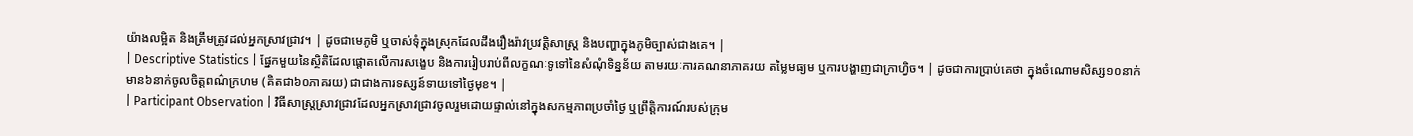យ៉ាងលម្អិត និងត្រឹមត្រូវដល់អ្នកស្រាវជ្រាវ។ | ដូចជាមេភូមិ ឬចាស់ទុំក្នុងស្រុកដែលដឹងរឿងរ៉ាវប្រវត្តិសាស្ត្រ និងបញ្ហាក្នុងភូមិច្បាស់ជាងគេ។ |
| Descriptive Statistics | ផ្នែកមួយនៃស្ថិតិដែលផ្តោតលើការសង្ខេប និងការរៀបរាប់ពីលក្ខណៈទូទៅនៃសំណុំទិន្នន័យ តាមរយៈការគណនាភាគរយ តម្លៃមធ្យម ឬការបង្ហាញជាក្រាហ្វិច។ | ដូចជាការប្រាប់គេថា ក្នុងចំណោមសិស្ស១០នាក់ មាន៦នាក់ចូលចិត្តពណ៌ក្រហម (គិតជា៦០ភាគរយ) ជាជាងការទស្សន៍ទាយទៅថ្ងៃមុខ។ |
| Participant Observation | វិធីសាស្ត្រស្រាវជ្រាវដែលអ្នកស្រាវជ្រាវចូលរួមដោយផ្ទាល់នៅក្នុងសកម្មភាពប្រចាំថ្ងៃ ឬព្រឹត្តិការណ៍របស់ក្រុម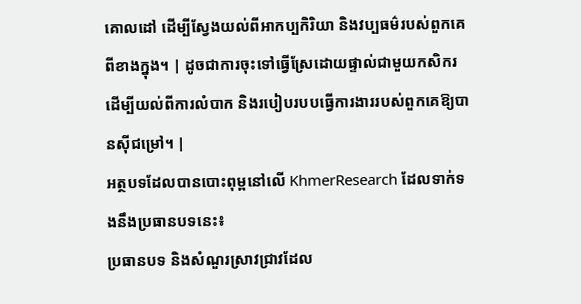គោលដៅ ដើម្បីស្វែងយល់ពីអាកប្បកិរិយា និងវប្បធម៌របស់ពួកគេពីខាងក្នុង។ | ដូចជាការចុះទៅធ្វើស្រែដោយផ្ទាល់ជាមួយកសិករ ដើម្បីយល់ពីការលំបាក និងរបៀបរបបធ្វើការងាររបស់ពួកគេឱ្យបានស៊ីជម្រៅ។ |
អត្ថបទដែលបានបោះពុម្ពនៅលើ KhmerResearch ដែលទាក់ទងនឹងប្រធានបទនេះ៖
ប្រធានបទ និងសំណួរស្រាវជ្រាវដែល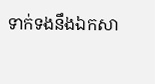ទាក់ទងនឹងឯកសា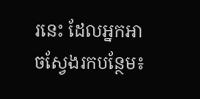រនេះ ដែលអ្នកអាចស្វែងរកបន្ថែម៖